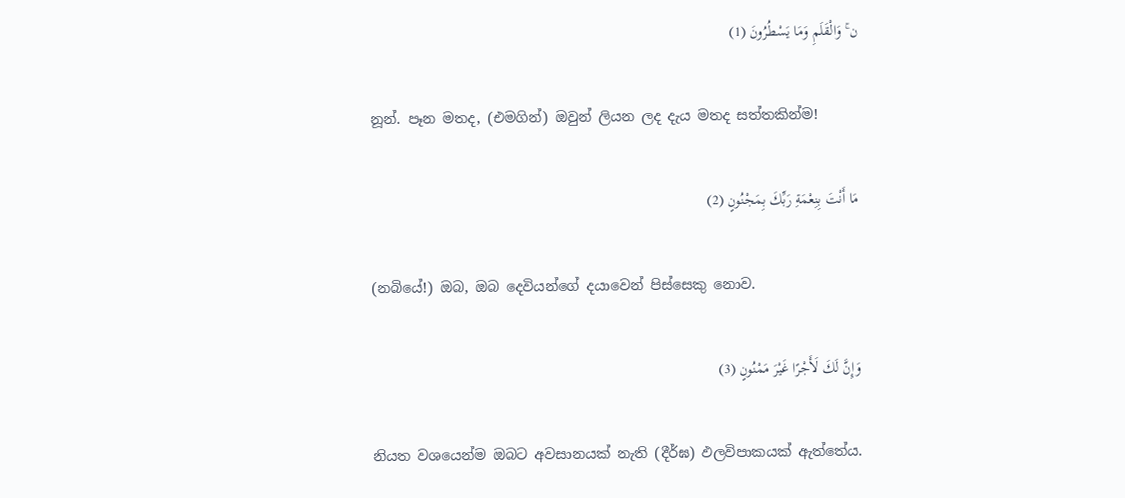ن ۚ وَالْقَلَمِ وَمَا يَسْطُرُونَ (1)

නූන්. පෑන මතද, (එමගින්) ඔවුන් ලියන ලද දැය මතද සත්තකින්ම!

مَا أَنْتَ بِنِعْمَةِ رَبِّكَ بِمَجْنُونٍ (2)

(නබියේ!) ඔබ, ඔබ දෙවියන්ගේ දයාවෙන් පිස්සෙකු නොව.

وَإِنَّ لَكَ لَأَجْرًا غَيْرَ مَمْنُونٍ (3)

නියත වශයෙන්ම ඔබට අවසානයක් නැති (දීර්ඝ) ඵලවිපාකයක් ඇත්තේය.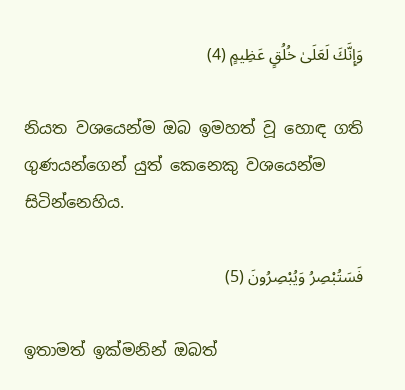وَإِنَّكَ لَعَلَىٰ خُلُقٍ عَظِيمٍ (4)

නියත වශයෙන්ම ඔබ ඉමහත් වූ හොඳ ගති ගුණයන්ගෙන් යුත් කෙනෙකු වශයෙන්ම සිටින්නෙහිය.

فَسَتُبْصِرُ وَيُبْصِرُونَ (5)

ඉතාමත් ඉක්මනින් ඔබත්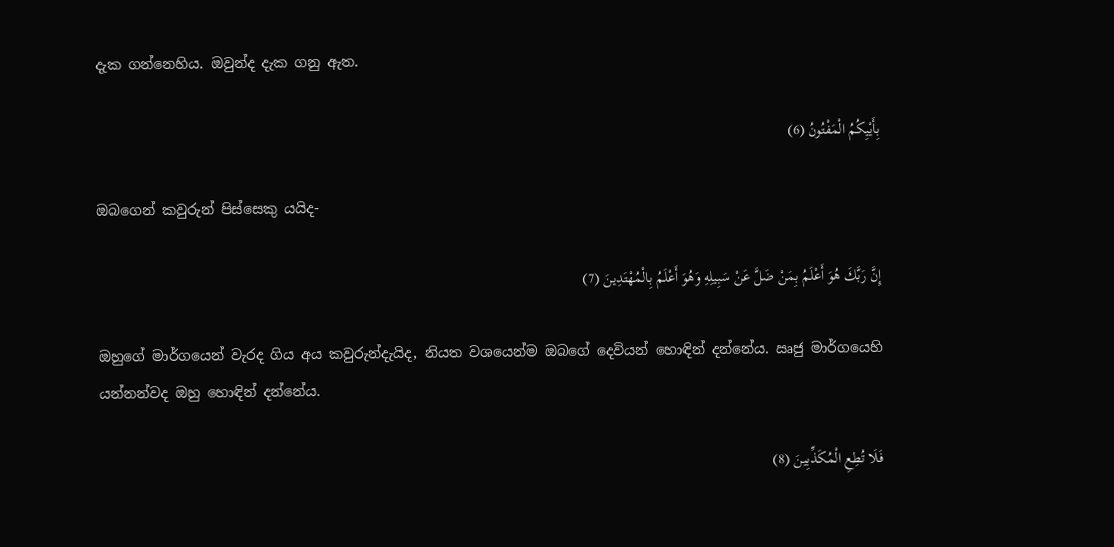දැක ගන්නෙහිය. ඔවුන්ද දැක ගනු ඇත.

بِأَيْيِكُمُ الْمَفْتُونُ (6)

ඔබගෙන් කවුරුන් පිස්සෙකු යයිද-

إِنَّ رَبَّكَ هُوَ أَعْلَمُ بِمَنْ ضَلَّ عَنْ سَبِيلِهِ وَهُوَ أَعْلَمُ بِالْمُهْتَدِينَ (7)

ඔහුගේ මාර්ගයෙන් වැරද ගිය අය කවුරුන්දැයිද, නියත වශයෙන්ම ඔබගේ දෙවියන් හොඳින් දන්නේය. ඍජු මාර්ගයෙහි යන්නන්වද ඔහු හොඳින් දන්නේය.

فَلَا تُطِعِ الْمُكَذِّبِينَ (8)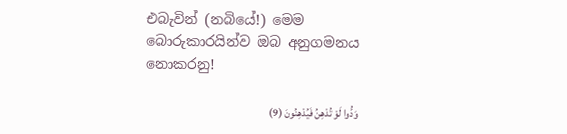එබැවින් (නබියේ!) මෙම බොරුකාරයින්ව ඔබ අනුගමනය නොකරනු!

وَدُّوا لَوْ تُدْهِنُ فَيُدْهِنُونَ (9)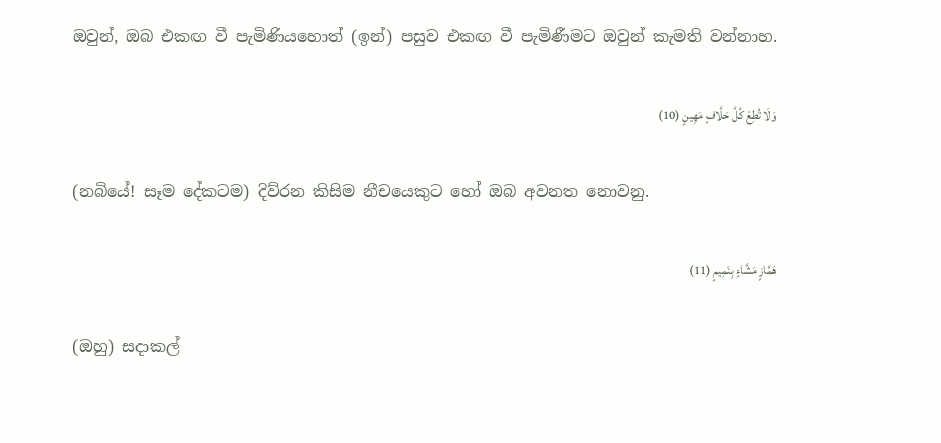ඔවුන්, ඔබ එකඟ වී පැමිණියහොත් (ඉන්) පසුව එකඟ වී පැමිණීමට ඔවුන් කැමති වන්නාහ.

وَلَا تُطِعْ كُلَّ حَلَّافٍ مَهِينٍ (10)

(නබියේ! සෑම දේකටම) දිව්රන කිසිම නීචයෙකුට හෝ ඔබ අවනත නොවනු.

هَمَّازٍ مَشَّاءٍ بِنَمِيمٍ (11)

(ඔහු) සදාකල්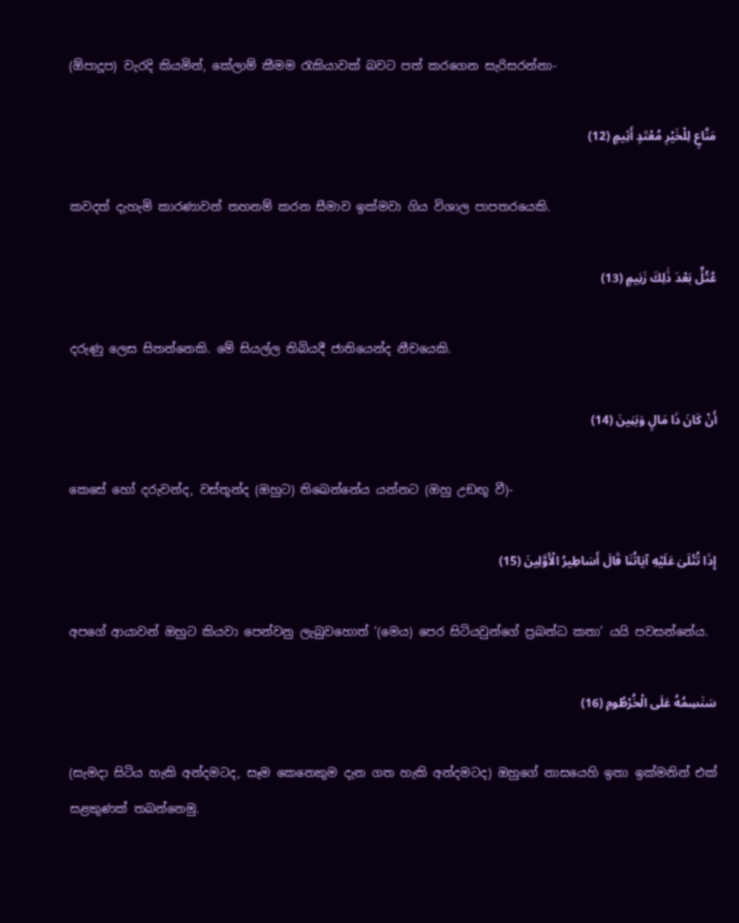(ඕපාදූප) වැරදි කියමින්, කේලාම් කීමම රැකියාවක් බවට පත් කරගෙන සැරිසරන්නා-

مَنَّاعٍ لِلْخَيْرِ مُعْتَدٍ أَثِيمٍ (12)

කවදත් දැහැමි කාරණාවන් තහනම් කරන සීමාව ඉක්මවා ගිය විශාල පාපතරයෙකි.

عُتُلٍّ بَعْدَ ذَٰلِكَ زَنِيمٍ (13)

දරුණු ලෙස සිතන්නෙකි. මේ සියල්ල තිබියදී ජාතියෙන්ද නීචයෙකි.

أَنْ كَانَ ذَا مَالٍ وَبَنِينَ (14)

කෙසේ හෝ දරුවන්ද, වස්තූන්ද (ඔහුට) තිඛෙන්නේය යන්නට (ඔහු උඞඟූ වී)-

إِذَا تُتْلَىٰ عَلَيْهِ آيَاتُنَا قَالَ أَسَاطِيرُ الْأَوَّلِينَ (15)

අපගේ ආයාවන් ඔහුට කියවා පෙන්වනු ලැබුවහොත් ‘(මෙය) පෙර සිටියවුන්ගේ ප්‍රබන්ධ කතා’ යයි පවසන්නේය.

سَنَسِمُهُ عَلَى الْخُرْطُومِ (16)

(සැමදා සිටිය හැකි අන්දමටද, සෑම කෙනෙකුම දැන ගත හැකි අන්දමටද) ඔහුගේ නාසයෙහි ඉතා ඉක්මනින් එක් සළකුණක් තබන්නෙමු.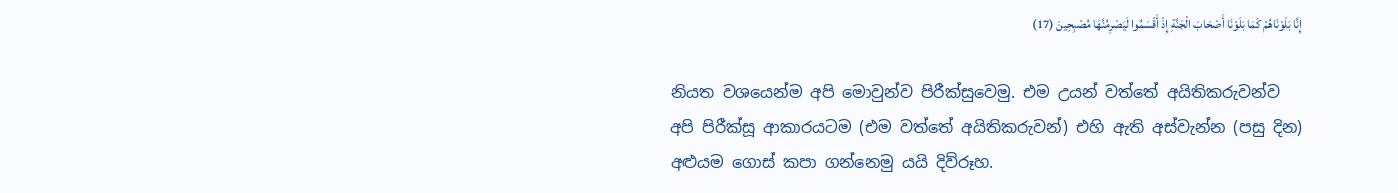إِنَّا بَلَوْنَاهُمْ كَمَا بَلَوْنَا أَصْحَابَ الْجَنَّةِ إِذْ أَقْسَمُوا لَيَصْرِمُنَّهَا مُصْبِحِينَ (17)

නියත වශයෙන්ම අපි මොවුන්ව පිරීක්සුවෙමු. එම උයන් වත්තේ අයිතිකරුවන්ව අපි පිරීක්සූ ආකාරයටම (එම වත්තේ අයිතිකරුවන්) එහි ඇති අස්වැන්න (පසු දින) අළුයම ගොස් කපා ගන්නෙමු යයි දිව්රූහ.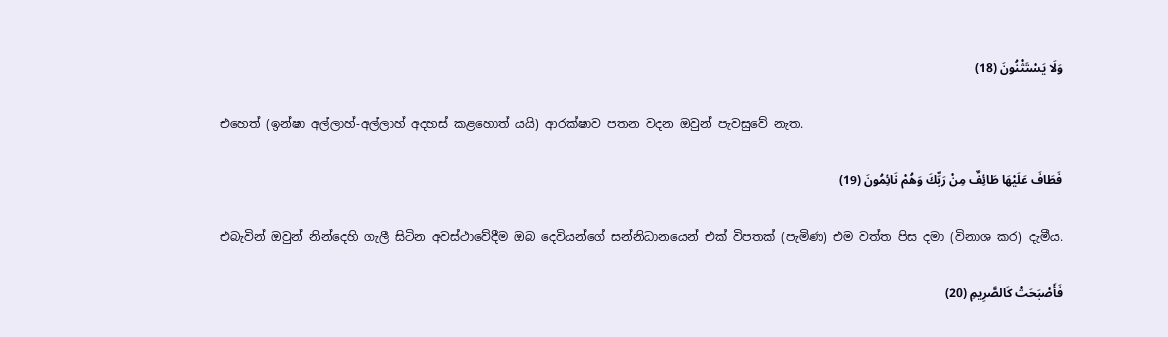وَلَا يَسْتَثْنُونَ (18)

එහෙත් (ඉන්ෂා අල්ලාහ්-අල්ලාහ් අදහස් කළහොත් යයි) ආරක්ෂාව පතන වදන ඔවුන් පැවසුවේ නැත.

فَطَافَ عَلَيْهَا طَائِفٌ مِنْ رَبِّكَ وَهُمْ نَائِمُونَ (19)

එබැවින් ඔවුන් නින්දෙහි ගැලී සිටින අවස්ථාවේදීම ඔබ දෙවියන්ගේ සන්නිධානයෙන් එක් විපතක් (පැමිණ) එම වත්ත පිස දමා (විනාශ කර) දැමීය.

فَأَصْبَحَتْ كَالصَّرِيمِ (20)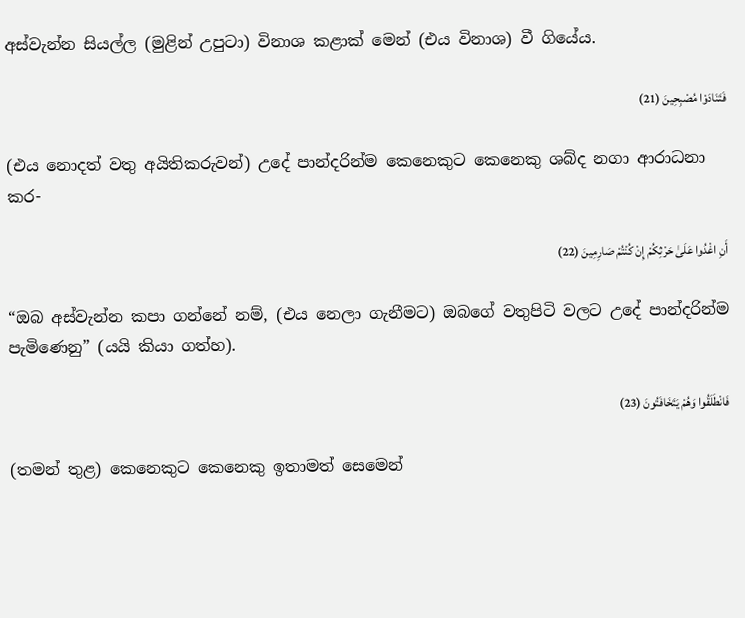අස්වැන්න සියල්ල (මුළින් උපුටා) විනාශ කළාක් මෙන් (එය විනාශ) වී ගියේය.

فَتَنَادَوْا مُصْبِحِينَ (21)

(එය නොදත් වතු අයිතිකරුවන්) උදේ පාන්දරින්ම කෙනෙකුට කෙනෙකු ශබ්ද නගා ආරාධනා කර-

أَنِ اغْدُوا عَلَىٰ حَرْثِكُمْ إِنْ كُنْتُمْ صَارِمِينَ (22)

“ඔබ අස්වැන්න කපා ගන්නේ නම්, (එය නෙලා ගැනීමට) ඔබගේ වතුපිටි වලට උදේ පාන්දරින්ම පැමිණෙනු” (යයි කියා ගත්හ).

فَانْطَلَقُوا وَهُمْ يَتَخَافَتُونَ (23)

(තමන් තුළ) කෙනෙකුට කෙනෙකු ඉතාමත් සෙමෙන්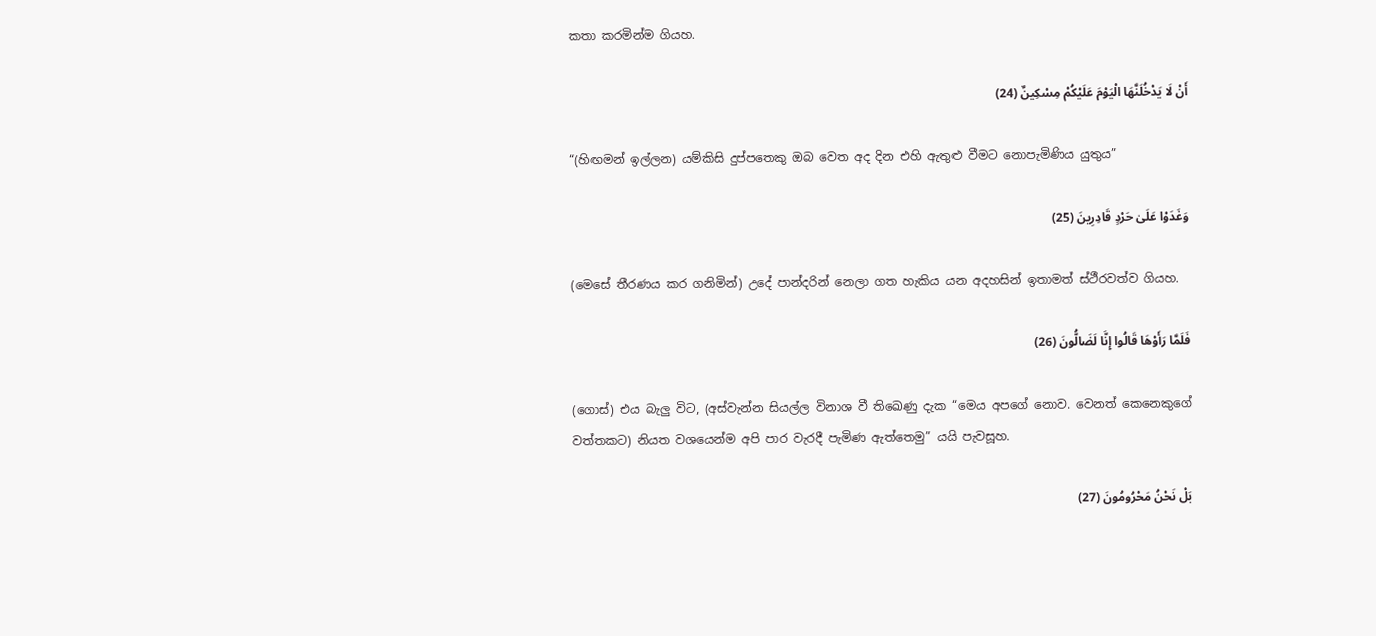කතා කරමින්ම ගියහ.

أَنْ لَا يَدْخُلَنَّهَا الْيَوْمَ عَلَيْكُمْ مِسْكِينٌ (24)

“(හිඟමන් ඉල්ලන) යම්කිසි දුප්පතෙකු ඔබ වෙත අද දින එහි ඇතුළු වීමට නොපැමිණිය යුතුය”

وَغَدَوْا عَلَىٰ حَرْدٍ قَادِرِينَ (25)

(මෙසේ තීරණය කර ගනිමින්) උදේ පාන්දරින් නෙලා ගත හැකිය යන අදහසින් ඉතාමත් ස්ථීරවත්ව ගියහ.

فَلَمَّا رَأَوْهَا قَالُوا إِنَّا لَضَالُّونَ (26)

(ගොස්) එය බැලු විට, (අස්වැන්න සියල්ල විනාශ වී තිඛෙණු දැක “මෙය අපගේ නොව. වෙනත් කෙනෙකුගේ වත්තකට) නියත වශයෙන්ම අපි පාර වැරදී පැමිණ ඇත්තෙමු” යයි පැවසූහ.

بَلْ نَحْنُ مَحْرُومُونَ (27)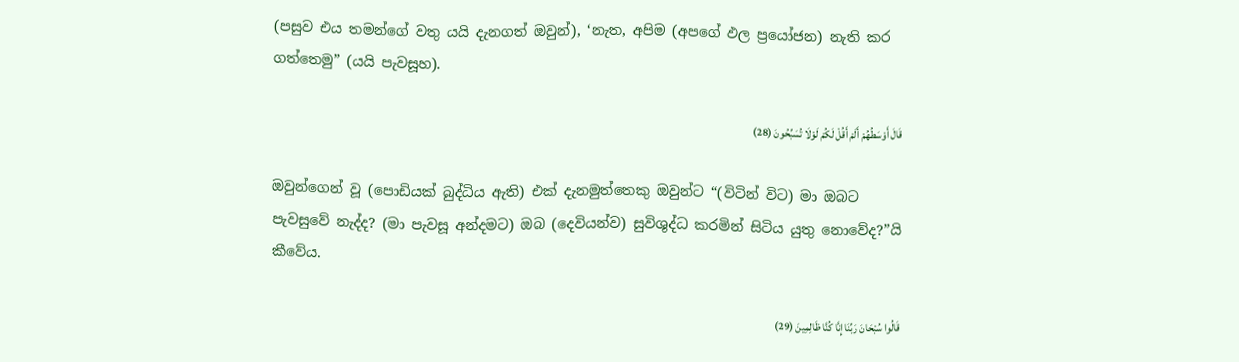(පසුව එය තමන්ගේ වතු යයි දැනගත් ඔවුන්), ‘නැත, අපිම (අපගේ ඵල ප්‍රයෝජන) නැති කර ගත්තෙමු” (යයි පැවසූහ).

قَالَ أَوْسَطُهُمْ أَلَمْ أَقُلْ لَكُمْ لَوْلَا تُسَبِّحُونَ (28)

ඔවුන්ගෙන් වූ (පොඩියක් බුද්ධිය ඇති) එක් දැනමුත්තෙකු ඔවුන්ට “(විටින් විට) මා ඔබට පැවසුවේ නැද්ද? (මා පැවසූ අන්දමට) ඔබ (දෙවියන්ව) සුවිශුද්ධ කරමින් සිටිය යුතු නොවේද?”යි කීවේය.

قَالُوا سُبْحَانَ رَبِّنَا إِنَّا كُنَّا ظَالِمِينَ (29)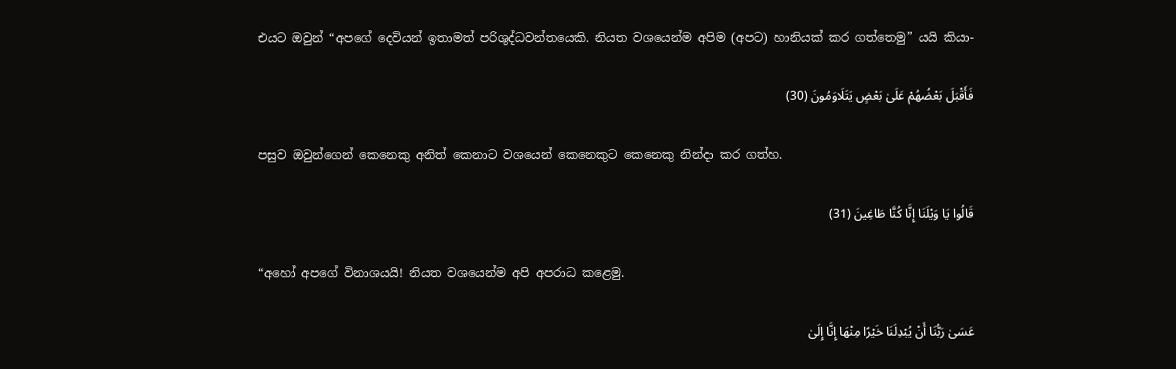එයට ඔවුන් “අපගේ දෙවියන් ඉතාමත් පරිශුද්ධවන්තයෙකි. නියත වශයෙන්ම අපිම (අපට) හානියක් කර ගත්තෙමු” යයි කියා-

فَأَقْبَلَ بَعْضُهُمْ عَلَىٰ بَعْضٍ يَتَلَاوَمُونَ (30)

පසුව ඔවුන්ගෙන් කෙනෙකු අනිත් කෙනාට වශයෙන් කෙනෙකුට කෙනෙකු නින්දා කර ගත්හ.

قَالُوا يَا وَيْلَنَا إِنَّا كُنَّا طَاغِينَ (31)

“අහෝ අපගේ විනාශයයි! නියත වශයෙන්ම අපි අපරාධ කළෙමු.

عَسَىٰ رَبُّنَا أَنْ يُبْدِلَنَا خَيْرًا مِنْهَا إِنَّا إِلَىٰ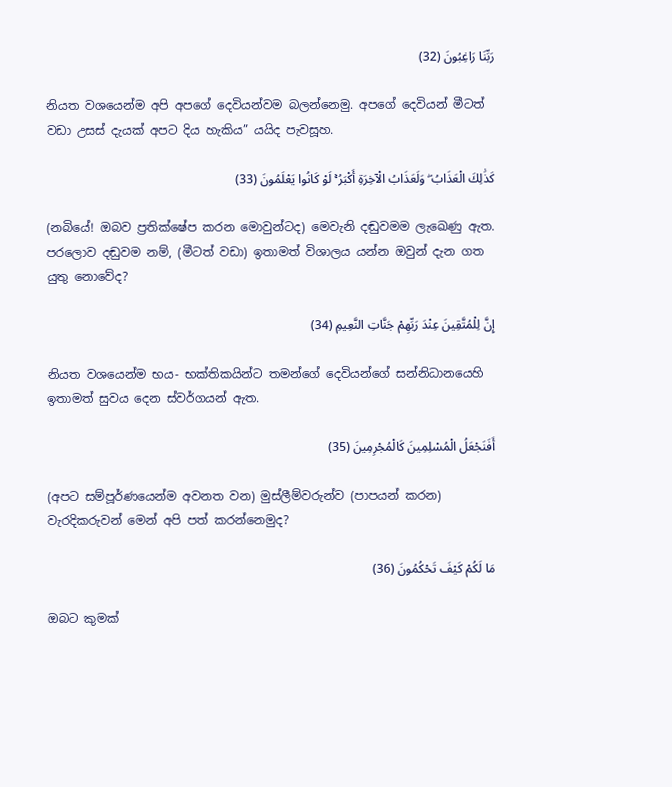رَبِّنَا رَاغِبُونَ (32)

නියත වශයෙන්ම අපි අපගේ දෙවියන්වම බලන්නෙමු. අපගේ දෙවියන් මීටත් වඩා උසස් දැයක් අපට දිය හැකිය” යයිද පැවසූහ.

كَذَٰلِكَ الْعَذَابُ ۖ وَلَعَذَابُ الْآخِرَةِ أَكْبَرُ ۚ لَوْ كَانُوا يَعْلَمُونَ (33)

(නබියේ! ඔබව ප්‍රතික්ෂේප කරන මොවුන්ටද) මෙවැනි දඬුවමම ලැඛෙණු ඇත. පරලොව දඬුවම නම්, (මීටත් වඩා) ඉතාමත් විශාලය යන්න ඔවුන් දැන ගත යුතු නොවේද?

إِنَّ لِلْمُتَّقِينَ عِنْدَ رَبِّهِمْ جَنَّاتِ النَّعِيمِ (34)

නියත වශයෙන්ම භය- භක්තිකයින්ට තමන්ගේ දෙවියන්ගේ සන්නිධානයෙහි ඉතාමත් සුවය දෙන ස්වර්ගයන් ඇත.

أَفَنَجْعَلُ الْمُسْلِمِينَ كَالْمُجْرِمِينَ (35)

(අපට සම්පූර්ණයෙන්ම අවනත වන) මුස්ලීම්වරුන්ව (පාපයන් කරන) වැරදිකරුවන් මෙන් අපි පත් කරන්නෙමුද?

مَا لَكُمْ كَيْفَ تَحْكُمُونَ (36)

ඔබට කුමක්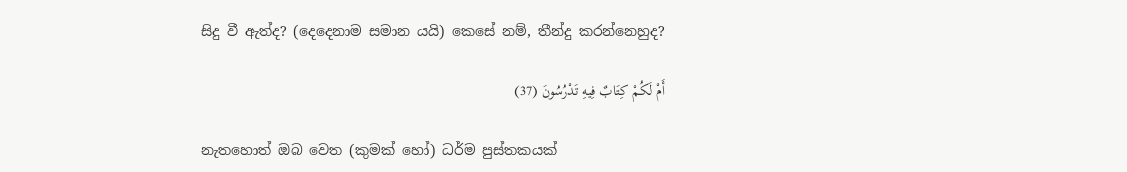සිදු වී ඇත්ද? (දෙදෙනාම සමාන යයි) කෙසේ නම්, තීන්දු කරන්නෙහුද?

أَمْ لَكُمْ كِتَابٌ فِيهِ تَدْرُسُونَ (37)

නැතහොත් ඔබ වෙත (කුමක් හෝ) ධර්ම පුස්තකයක්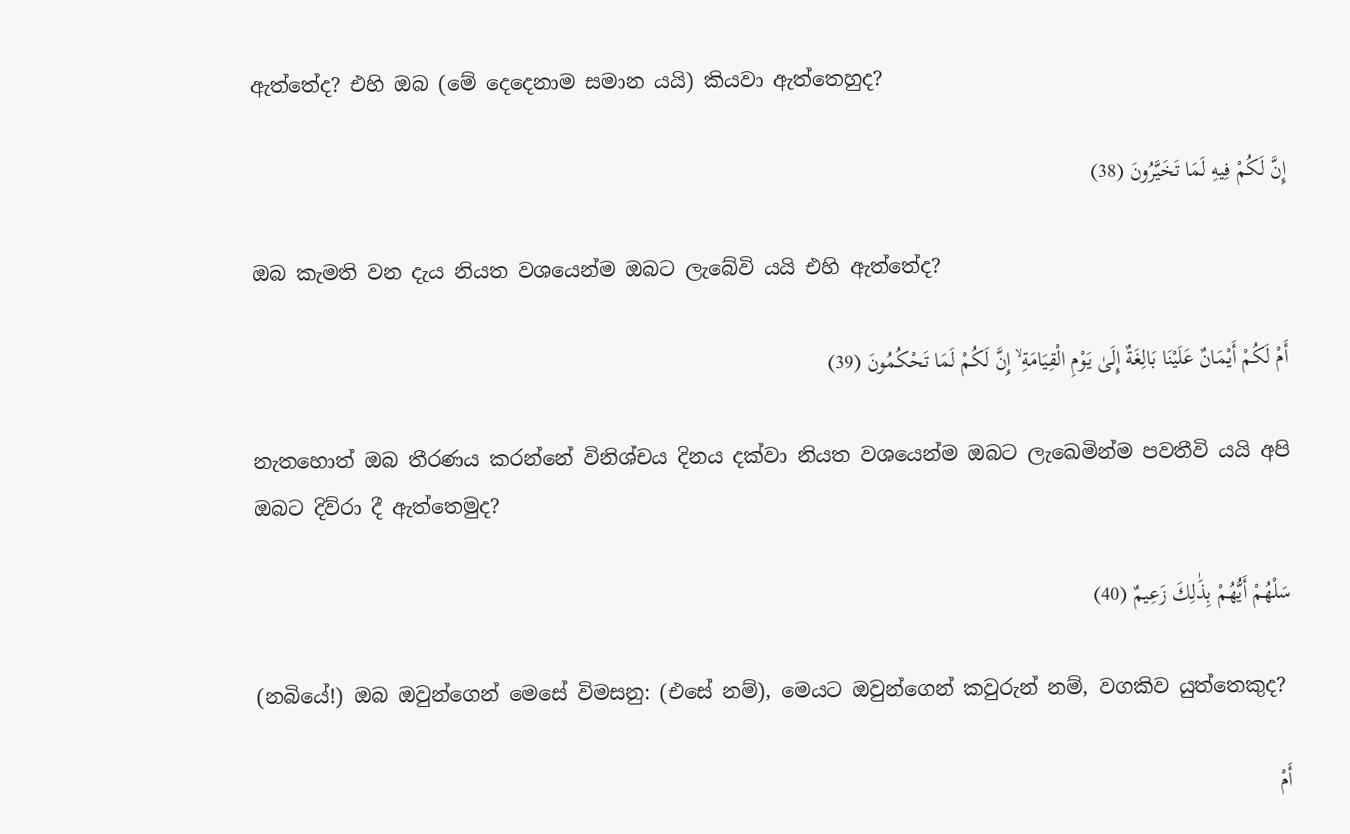ඇත්තේද? එහි ඔබ (මේ දෙදෙනාම සමාන යයි) කියවා ඇත්තෙහුද?

إِنَّ لَكُمْ فِيهِ لَمَا تَخَيَّرُونَ (38)

ඔබ කැමති වන දැය නියත වශයෙන්ම ඔබට ලැබේවි යයි එහි ඇත්තේද?

أَمْ لَكُمْ أَيْمَانٌ عَلَيْنَا بَالِغَةٌ إِلَىٰ يَوْمِ الْقِيَامَةِ ۙ إِنَّ لَكُمْ لَمَا تَحْكُمُونَ (39)

නැතහොත් ඔබ තීරණය කරන්නේ විනිශ්චය දිනය දක්වා නියත වශයෙන්ම ඔබට ලැඛෙමින්ම පවතීවි යයි අපි ඔබට දිව්රා දී ඇත්තෙමුද?

سَلْهُمْ أَيُّهُمْ بِذَٰلِكَ زَعِيمٌ (40)

(නබියේ!) ඔබ ඔවුන්ගෙන් මෙසේ විමසනු: (එසේ නම්), මෙයට ඔවුන්ගෙන් කවුරුන් නම්, වගකිව යුත්තෙකුද?

أَمْ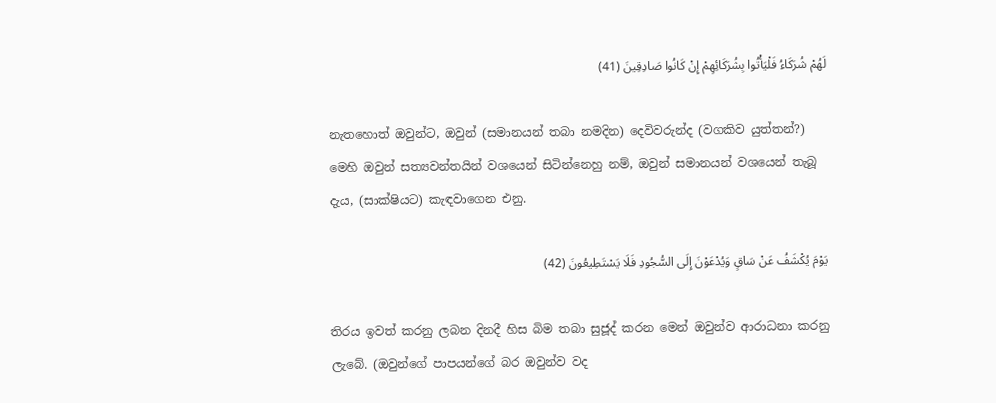لَهُمْ شُرَكَاءُ فَلْيَأْتُوا بِشُرَكَائِهِمْ إِنْ كَانُوا صَادِقِينَ (41)

නැතහොත් ඔවුන්ට, ඔවුන් (සමානයන් තබා නමදින) දෙවිවරුන්ද (වගකිව යුත්තන්?) මෙහි ඔවුන් සත්‍යවන්තයින් වශයෙන් සිටින්නෙහු නම්, ඔවුන් සමානයන් වශයෙන් තැබූ දැය, (සාක්ෂියට) කැඳවාගෙන එනු.

يَوْمَ يُكْشَفُ عَنْ سَاقٍ وَيُدْعَوْنَ إِلَى السُّجُودِ فَلَا يَسْتَطِيعُونَ (42)

තිරය ඉවත් කරනු ලබන දිනදී හිස බිම තබා සුජූද් කරන මෙන් ඔවුන්ව ආරාධනා කරනු ලැබේ. (ඔවුන්ගේ පාපයන්ගේ බර ඔවුන්ව වද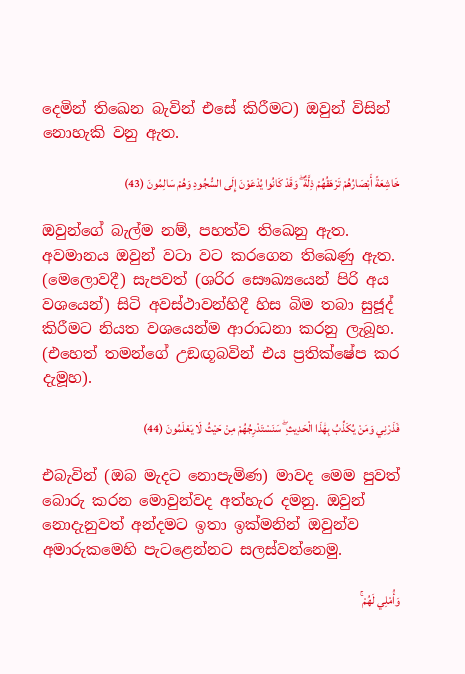දෙමින් තිඛෙන බැවින් එසේ කිරීමට) ඔවුන් විසින් නොහැකි වනු ඇත.

خَاشِعَةً أَبْصَارُهُمْ تَرْهَقُهُمْ ذِلَّةٌ ۖ وَقَدْ كَانُوا يُدْعَوْنَ إِلَى السُّجُودِ وَهُمْ سَالِمُونَ (43)

ඔවුන්ගේ බැල්ම නම්, පහත්ව තිඛෙනු ඇත. අවමානය ඔවුන් වටා වට කරගෙන තිඛෙණු ඇත. (මෙලොවදී) සැපවත් (ශරිර සෞඛ්‍යයෙන් පිරි අය වශයෙන්) සිටි අවස්ථාවන්හිදී හිස බිම තබා සුජූද් කිරීමට නියත වශයෙන්ම ආරාධනා කරනු ලැබූහ. (එහෙත් තමන්ගේ උඞඟූබවින් එය ප්‍රතික්ෂේප කර දැමූහ).

فَذَرْنِي وَمَنْ يُكَذِّبُ بِهَٰذَا الْحَدِيثِ ۖ سَنَسْتَدْرِجُهُمْ مِنْ حَيْثُ لَا يَعْلَمُونَ (44)

එබැවින් (ඔබ මැදට නොපැමිණ) මාවද මෙම පුවත් බොරු කරන මොවුන්වද අත්හැර දමනු. ඔවුන් නොදැනුවත් අන්දමට ඉතා ඉක්මනින් ඔවුන්ව අමාරුකමෙහි පැටළෙන්නට සලස්වන්නෙමු.

وَأُمْلِي لَهُمْ ۚ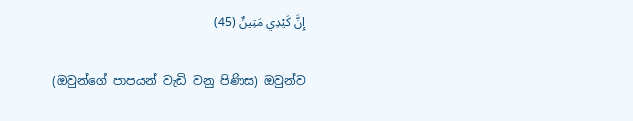إِنَّ كَيْدِي مَتِينٌ (45)

(ඔවුන්ගේ පාපයන් වැඩි වනු පිණිස) ඔවුන්ව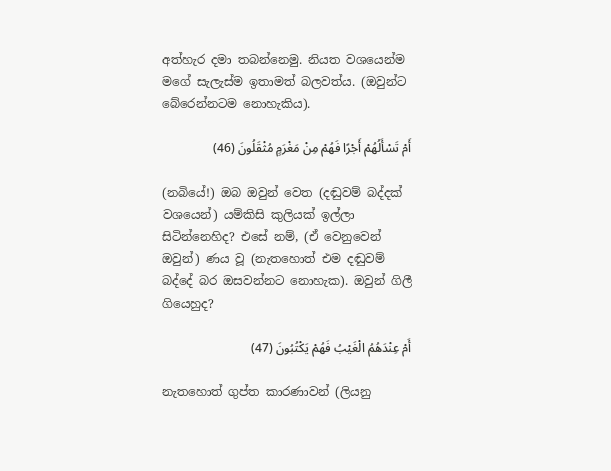අත්හැර දමා තබන්නෙමු. නියත වශයෙන්ම මගේ සැලැස්ම ඉතාමත් බලවත්ය. (ඔවුන්ට බේරෙන්නටම නොහැකිය).

أَمْ تَسْأَلُهُمْ أَجْرًا فَهُمْ مِنْ مَغْرَمٍ مُثْقَلُونَ (46)

(නබියේ!) ඔබ ඔවුන් වෙත (දඬුවම් බද්දක් වශයෙන්) යම්කිසි කුලියක් ඉල්ලා සිටින්නෙහිද? එසේ නම්, (ඒ වෙනුවෙන් ඔවුන්) ණය වූ (නැතහොත් එම දඬුවම් බද්දේ බර ඔසවන්නට නොහැක). ඔවුන් ගිලී ගියෙහුද?

أَمْ عِنْدَهُمُ الْغَيْبُ فَهُمْ يَكْتُبُونَ (47)

නැතහොත් ගුප්ත කාරණාවන් (ලියනු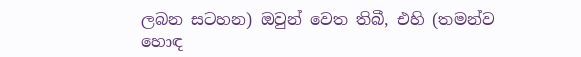ලබන සටහන) ඔවුන් වෙත තිබී, එහි (තමන්ව හොඳ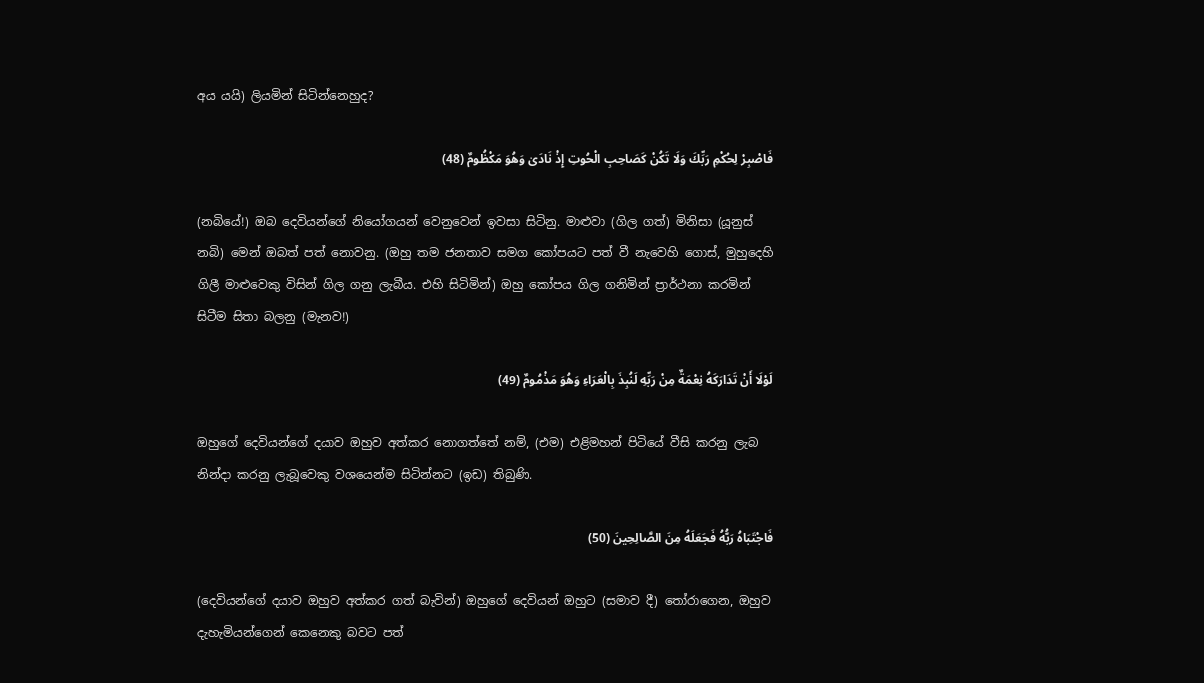අය යයි) ලියමින් සිටින්නෙහුද?

فَاصْبِرْ لِحُكْمِ رَبِّكَ وَلَا تَكُنْ كَصَاحِبِ الْحُوتِ إِذْ نَادَىٰ وَهُوَ مَكْظُومٌ (48)

(නබියේ!) ඔබ දෙවියන්ගේ නියෝගයන් වෙනුවෙන් ඉවසා සිටිනු. මාළුවා (ගිල ගත්) මිනිසා (යූනුස් නබි) මෙන් ඔබත් පත් නොවනු. (ඔහු තම ජනතාව සමග කෝපයට පත් වී නැවෙහි ගොස්, මුහුදෙහි ගිලී මාළුවෙකු විසින් ගිල ගනු ලැබීය. එහි සිටිමින්) ඔහු කෝපය ගිල ගනිමින් ප්‍රාර්ථනා කරමින් සිටීම සිතා බලනු (මැනව!)

لَوْلَا أَنْ تَدَارَكَهُ نِعْمَةٌ مِنْ رَبِّهِ لَنُبِذَ بِالْعَرَاءِ وَهُوَ مَذْمُومٌ (49)

ඔහුගේ දෙවියන්ගේ දයාව ඔහුව අත්කර නොගත්තේ නම්, (එම) එළිමහන් පිටියේ වීසි කරනු ලැබ නින්දා කරනු ලැබූවෙකු වශයෙන්ම සිටින්නට (ඉඩ) තිබුණි.

فَاجْتَبَاهُ رَبُّهُ فَجَعَلَهُ مِنَ الصَّالِحِينَ (50)

(දෙවියන්ගේ දයාව ඔහුව අත්කර ගත් බැවින්) ඔහුගේ දෙවියන් ඔහුට (සමාව දී) තෝරාගෙන, ඔහුව දැහැමියන්ගෙන් කෙනෙකු බවට පත්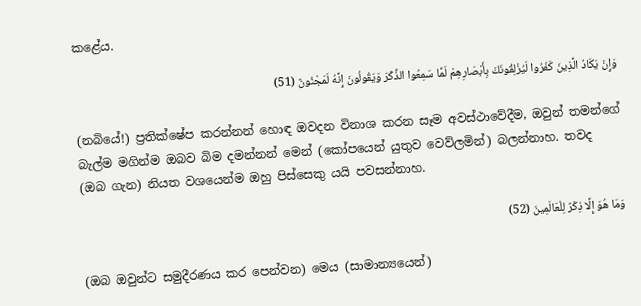කළේය.

وَإِنْ يَكَادُ الَّذِينَ كَفَرُوا لَيُزْلِقُونَكَ بِأَبْصَارِهِمْ لَمَّا سَمِعُوا الذِّكْرَ وَيَقُولُونَ إِنَّهُ لَمَجْنُونٌ (51)

(නබියේ!) ප්‍රතික්ෂේප කරන්නන් හොඳ ඔවදන විනාශ කරන සෑම අවස්ථාවේදීම, ඔවුන් තමන්ගේ බැල්ම මගින්ම ඔබව බිම දමන්නන් මෙන් (කෝපයෙන් යුතුව වෙව්ලමින්) බලන්නාහ. තවද (ඔබ ගැන) නියත වශයෙන්ම ඔහු පිස්සෙකු යයි පවසන්නාහ.

وَمَا هُوَ إِلَّا ذِكْرٌ لِلْعَالَمِينَ (52)

(ඔබ ඔවුන්ට සමුදීරණය කර පෙන්වන) මෙය (සාමාන්‍යයෙන්)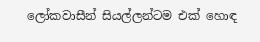ලෝකවාසීන් සියල්ලන්ටම එක් හොඳ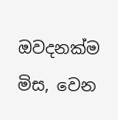ඔවදනක්ම මිස, වෙන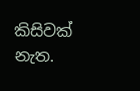කිසිවක් නැත.